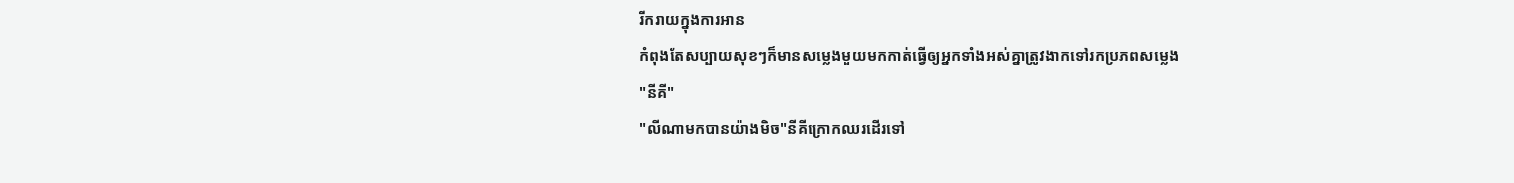រីករាយក្នុងការអាន
កំពុងតែសប្បាយសុខៗក៏មានសម្លេងមួយមកកាត់ធ្វើឲ្យអ្នកទាំងអស់គ្នាត្រូវងាកទៅរកប្រភពសម្លេង
"នីគី"
"លីណាមកបានយ៉ាងមិច"នីគីក្រោកឈរដើរទៅ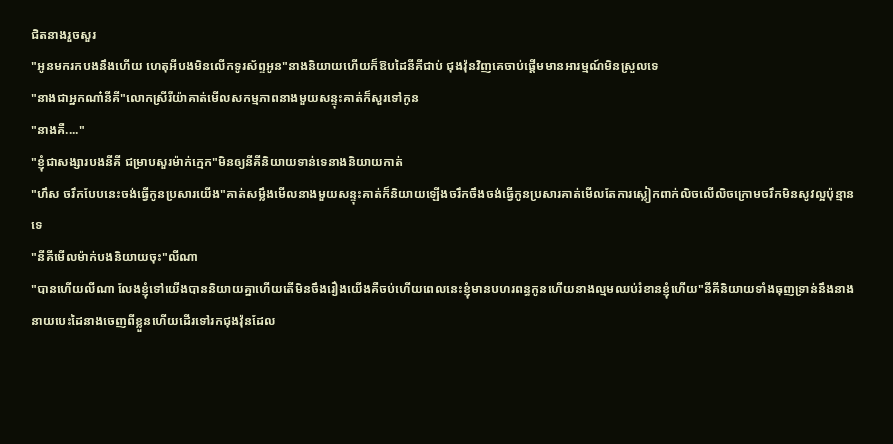ជិតនាងរួចសួរ
"អូនមករកបងនឹងហើយ ហេតុអីបងមិនលើកទូរស័ព្ទអូន"នាងនិយាយហើយក៏ឱបដៃនីគីជាប់ ជុងវ៉ុនវិញគេចាប់ផ្តើមមានអារម្មណ៍មិនស្រួលទេ
"នាងជាអ្នកណា៎នីគី"លោកស្រីរីយ៉ាគាត់មើលសកម្មភាពនាងមួយសន្ទុះគាត់ក៏សួរទៅកូន
"នាងគឺ...."
"ខ្ញុំជាសង្សារបងនីគី ជម្រាបសួរម៉ាក់ក្មេក"មិនឲ្យនីគីនិយាយទាន់ទេនាងនិយាយកាត់
"ហឹស ចរឹកបែបនេះចង់ធ្វើកូនប្រសារយើង"គាត់សម្លឹងមើលនាងមួយសន្ទុះគាត់ក៏និយាយឡើងចរឹកចឹងចង់ធ្វើកូនប្រសារគាត់មើលតែការស្លៀកពាក់លិចលើលិចក្រោមចរឹកមិនសូវល្អប៉ុន្មានទេ
"នីគីមើលម៉ាក់បងនិយាយចុះ"លីណា
"បានហើយលីណា លែងខ្ញុំទៅយើងបាននិយាយគ្នាហើយតើមិនចឹងរឿងយើងគឺចប់ហើយពេលនេះខ្ញុំមានបហរពន្ធកូនហើយនាងល្មមឈប់រំខានខ្ញុំហើយ"នីគីនិយាយទាំងធុញទ្រាន់នឹងនាងនាយបេះដៃនាងចេញពីខ្លួនហើយដើរទៅរកជុងវ៉ុនដែល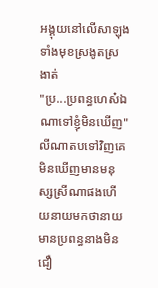អង្គុយនៅលើសាឡុងទាំងមុខស្រងូតស្រងាត់
"ប្រ...ប្រពន្ធហេស៎ឯណាទៅខ្ញុំមិនឃើញ"លីណាតបទៅវិញគេមិនឃើញមានមនុស្សស្រីណាផងហើយនាយមកថានាយមានប្រពន្ធនាងមិនជឿ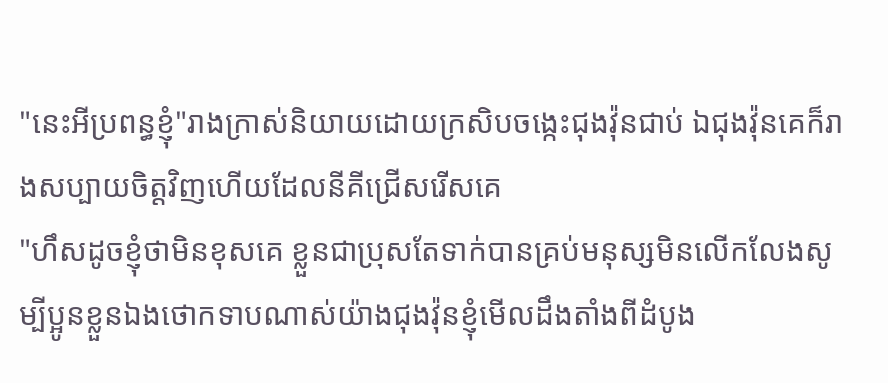"នេះអីប្រពន្ធខ្ញុំ"រាងក្រាស់និយាយដោយក្រសិបចង្កេះជុងវ៉ុនជាប់ ឯជុងវ៉ុនគេក៏រាងសប្បាយចិត្តវិញហើយដែលនីគីជ្រើសរើសគេ
"ហឹសដូចខ្ញុំថាមិនខុសគេ ខ្លួនជាប្រុសតែទាក់បានគ្រប់មនុស្សមិនលើកលែងសូម្បីប្អូនខ្លួនឯងថោកទាបណាស់យ៉ាងជុងវ៉ុនខ្ញុំមើលដឹងតាំងពីដំបូង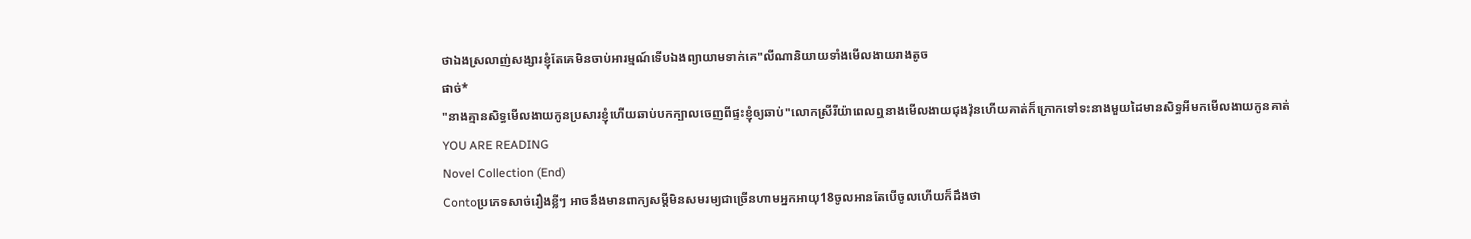ថាឯងស្រលាញ់សង្សារខ្ញុំតែគេមិនចាប់អារម្មណ៍ទើបឯងព្យាយាមទាក់គេ"លីណានិយាយទាំងមើលងាយរាងតូច
ផាច់*
"នាងគ្មានសិទ្ធមើលងាយកូនប្រសារខ្ញុំហើយឆាប់បកក្បាលចេញពីផ្ទះខ្ញុំឲ្យឆាប់"លោកស្រីរីយ៉ាពេលឮនាងមើលងាយជុងវ៉ុនហើយគាត់ក៏ក្រោកទៅទះនាងមួយដៃមានសិទ្ធអីមកមើលងាយកូនគាត់
YOU ARE READING
Novel Collection (End)
Contoប្រភេទសាច់រឿងខ្លីៗ អាចនឹងមានពាក្យសម្ដីមិនសមរម្យជាច្រើនហាមអ្នកអាយុ18ចូលអានតែបើចូលហើយក៏ដឹងថា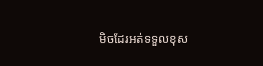មិចដែរអត់ទទួលខុស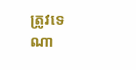ត្រូវទេណា